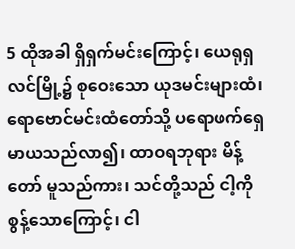5 ထိုအခါ ရှိရှက်မင်းကြောင့်၊ ယေရုရှလင်မြို့၌ စုဝေးသော ယုဒမင်းများထံ၊ ရောဗောင်မင်းထံတော်သို့ ပရောဖက်ရှေမာယသည်လာ၍၊ ထာဝရဘုရား မိန့်တော် မူသည်ကား၊ သင်တို့သည် ငါ့ကိုစွန့်သောကြောင့်၊ ငါ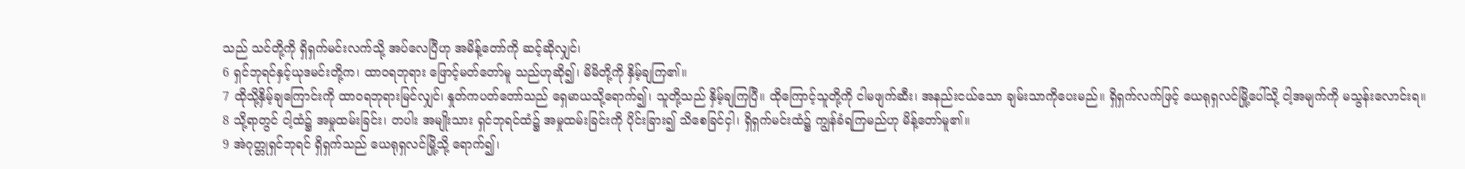သည် သင်တို့ကို ရှိရှက်မင်းလက်သို့ အပ်လေပြီဟု အမိန့်တော်ကို ဆင့်ဆိုလျှင်၊
6 ရှင်ဘုရင်နှင့်ယုဒမင်းတို့က၊ ထာဝရဘုရား ဖြောင့်မတ်တော်မူ သည်ဟုဆို၍၊ မိမိတို့ကို နှိမ့်ချကြ၏။
7 ထိုသို့နှိမ့်ချကြောင်းကို ထာဝရဘုရားမြင်လျှင်၊ နှုတ်ကပတ်တော်သည် ရှေမာယသို့ရောက်၍၊ သူတို့သည် နှိမ့်ချကြပြီ။ ထိုကြောင့်သူတို့ကို ငါမဖျက်ဆီး၊ အနည်းငယ်သော ချမ်းသာကိုပေးမည်။ ရှိရှက်လက်ဖြင့် ယေရုရှလင်မြို့ပေါ်သို့ ငါ့အမျက်ကို မသွန်းလောင်းရ။
8 သို့ရာတွင် ငါ့ထံ၌ အမှုထမ်းခြင်း၊ တပါး အမျိုးသား ရှင်ဘုရင်ထံ၌ အမှုထမ်းခြင်းကို ပိုင်းခြား၍ သိစေခြင်ငှါ၊ ရှိရှက်မင်းထံ၌ ကျွန်ခံရကြမည်ဟု မိန့်တော်မူ၏။
9 အဲဂုတ္တုရှင်ဘုရင် ရှိရှက်သည် ယေရုရှလင်မြို့သို့ ရောက်၍၊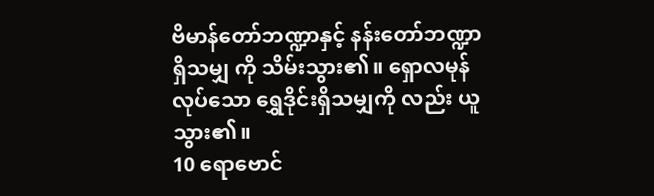ဗိမာန်တော်ဘဏ္ဍာနှင့် နန်းတော်ဘဏ္ဍာရှိသမျှ ကို သိမ်းသွား၏။ ရှောလမုန်လုပ်သော ရွှေဒိုင်းရှိသမျှကို လည်း ယူသွား၏။
10 ရောဗောင်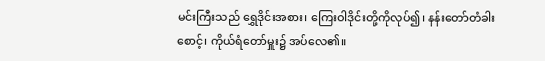မင်းကြီးသည် ရွှေဒိုင်းအစား၊ ကြေးဝါဒိုင်းတို့ကိုလုပ်၍၊ နန်းတော်တံခါးစောင့်၊ ကိုယ်ရံတော်မှူး၌ အပ်လေ၏။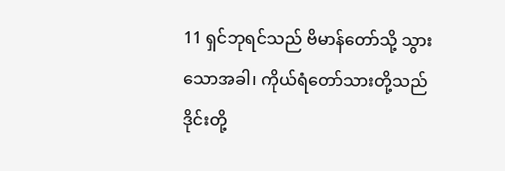11 ရှင်ဘုရင်သည် ဗိမာန်တော်သို့ သွားသောအခါ၊ ကိုယ်ရံတော်သားတို့သည် ဒိုင်းတို့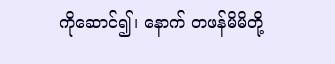ကိုဆောင်၍၊ နောက် တဖန်မိမိတို့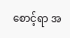စောင့်ရာ အ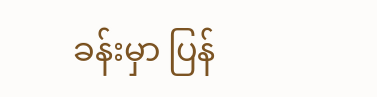ခန်းမှာ ပြန်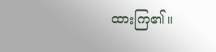ထားကြ၏။